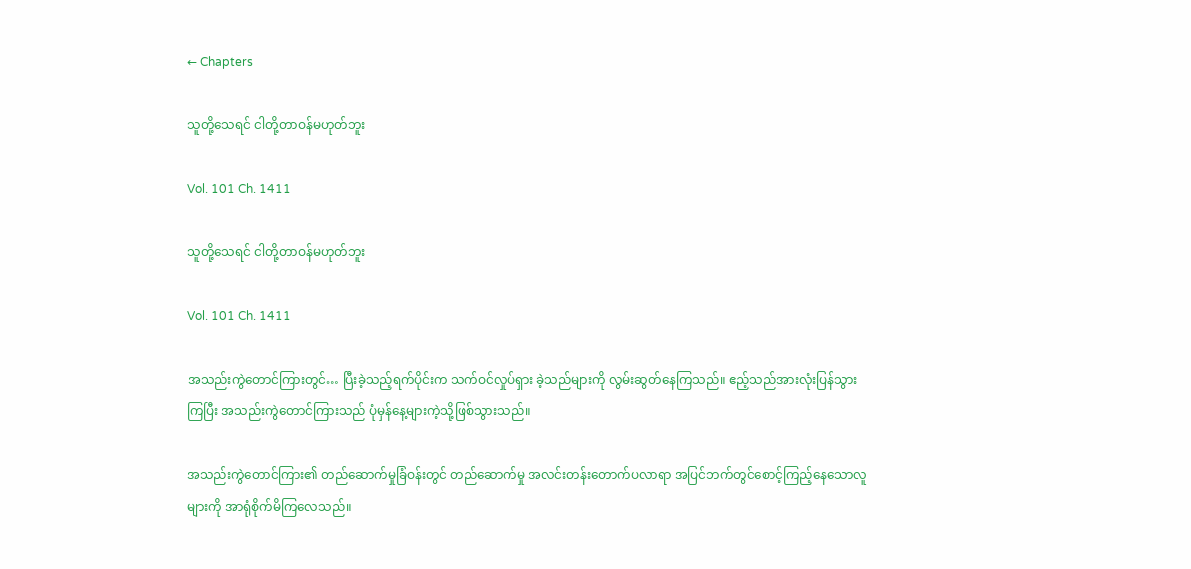← Chapters

သူတို့သေရင် ငါတို့တာဝန်မဟုတ်ဘူး

Vol. 101 Ch. 1411

သူတို့သေရင် ငါတို့တာဝန်မဟုတ်ဘူး

Vol. 101 Ch. 1411

အသည်းကွဲတောင်ကြားတွင်… ပြီးခဲ့သည့်ရက်ပိုင်းက သက်ဝင်လှုပ်ရှား ခဲ့သည်များကို လွမ်းဆွတ်နေကြသည်။ ဧည့်သည်အားလုံးပြန်သွားကြပြီး အသည်းကွဲတောင်ကြားသည် ပုံမှန်နေ့များကဲ့သို့ဖြစ်သွားသည်။

အသည်းကွဲတောင်ကြား၏ တည်ဆောက်မှုခြံဝန်းတွင် တည်ဆောက်မှု အလင်းတန်းတောက်ပလာရာ အပြင်ဘက်တွင်စောင့်ကြည့်နေသောလူများကို အာရုံစိုက်မိကြလေသည်။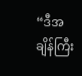“ဒီအချိန်ကြီး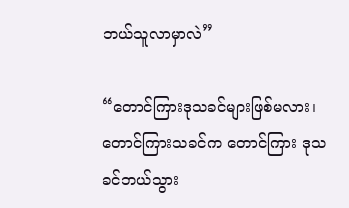ဘယ်သူလာမှာလဲ”

“တောင်ကြားဒုသခင်များဖြစ်မလား၊ တောင်ကြားသခင်က တောင်ကြား ဒုသခင်ဘယ်သွား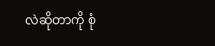လဲဆိုတာကို စုံ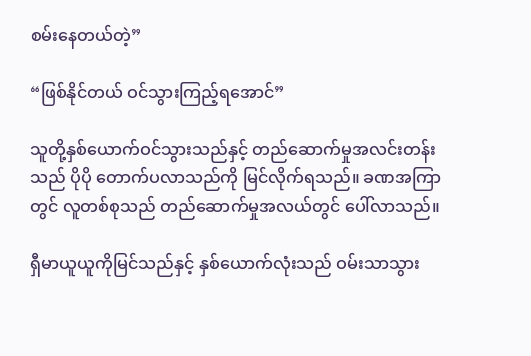စမ်းနေတယ်တဲ့”

“ဖြစ်နိုင်တယ် ဝင်သွားကြည့်ရအောင်”

သူတို့နှစ်ယောက်ဝင်သွားသည်နှင့် တည်ဆောက်မှုအလင်းတန်းသည် ပိုပို တောက်ပလာသည်ကို မြင်လိုက်ရသည်။ ခဏအကြာတွင် လူတစ်စုသည် တည်ဆောက်မှုအလယ်တွင် ပေါ်လာသည်။

ရှီမာယူယူကိုမြင်သည်နှင့် နှစ်ယောက်လုံးသည် ဝမ်းသာသွား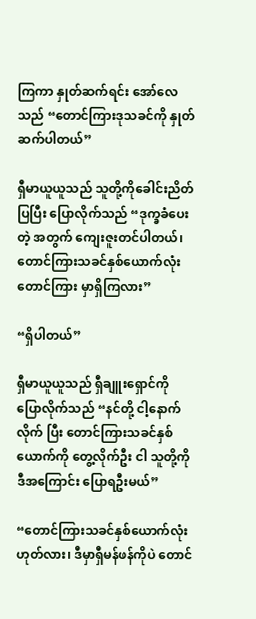ကြကာ နှုတ်ဆက်ရင်း အော်လေသည် “တောင်ကြားဒုသခင်ကို နှုတ်ဆက်ပါတယ်”

ရှီမာယူယူသည် သူတို့ကိုခေါင်းညိတ်ပြပြီး ပြောလိုက်သည် “ဒုက္ခခံပေးတဲ့ အတွက် ကျေးဇူးတင်ပါတယ်၊ တောင်ကြားသခင်နှစ်ယောက်လုံး တောင်ကြား မှာရှိကြလား”

“ရှိပါတယ်”

ရှီမာယူယူသည် ရှီချူးရှောင်ကို ပြောလိုက်သည် “နင်တို့ ငါ့နောက်လိုက် ပြီး တောင်ကြားသခင်နှစ်ယောက်ကို တွေ့လိုက်ဦး ငါ သူတို့ကိုဒီအကြောင်း ပြောရဦးမယ်”

“တောင်ကြားသခင်နှစ်ယောက်လုံး ဟုတ်လား၊ ဒီမှာရှီမန်ဖန်ကိုပဲ တောင်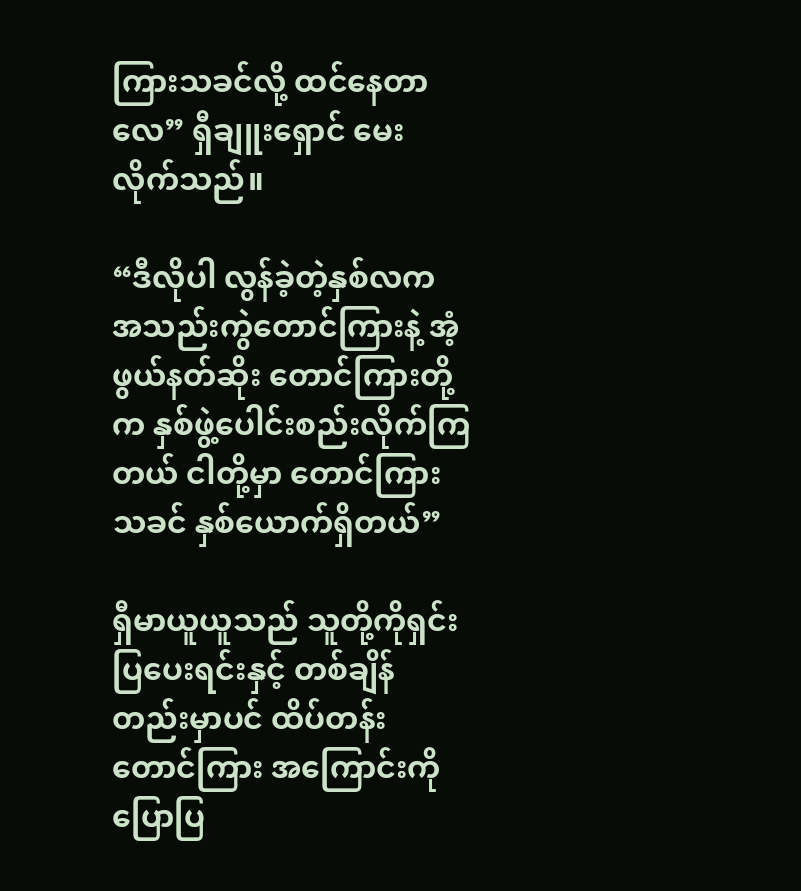ကြားသခင်လို့ ထင်နေတာလေ” ရှီချူးရှောင် မေးလိုက်သည်။

“ဒီလိုပါ လွန်ခဲ့တဲ့နှစ်လက အသည်းကွဲတောင်ကြားနဲ့ အံ့ဖွယ်နတ်ဆိုး တောင်ကြားတို့က နှစ်ဖွဲ့ပေါင်းစည်းလိုက်ကြတယ် ငါတို့မှာ တောင်ကြားသခင် နှစ်ယောက်ရှိတယ်”

ရှီမာယူယူသည် သူတို့ကိုရှင်းပြပေးရင်းနှင့် တစ်ချိန်တည်းမှာပင် ထိပ်တန်းတောင်ကြား အကြောင်းကို ပြောပြ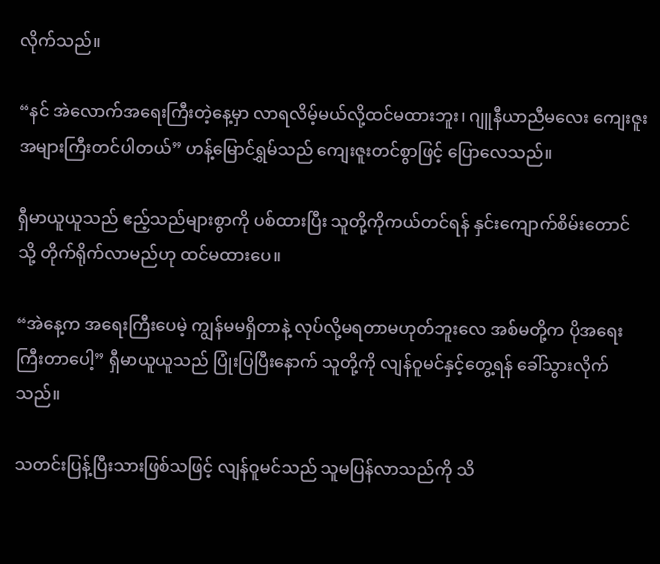လိုက်သည်။

“နင် အဲလောက်အရေးကြီးတဲ့နေ့မှာ လာရလိမ့်မယ်လို့ထင်မထားဘူး၊ ဂျူနီယာညီမလေး ကျေးဇူးအများကြီးတင်ပါတယ်” ဟန့်မြောင်ရွှမ်သည် ကျေးဇူးတင်စွာဖြင့် ပြောလေသည်။

ရှီမာယူယူသည် ဧည့်သည်များစွာကို ပစ်ထားပြီး သူတို့ကိုကယ်တင်ရန် နှင်းကျောက်စိမ်းတောင်သို့ တိုက်ရိုက်လာမည်ဟု ထင်မထားပေ။

“အဲနေ့က အရေးကြီးပေမဲ့ ကျွန်မမရှိတာနဲ့ လုပ်လို့မရတာမဟုတ်ဘူးလေ အစ်မတို့က ပိုအရေးကြီးတာပေါ့” ရှီမာယူယူသည် ပြုံးပြပြီးနောက် သူတို့ကို လျန်ဝူမင်နှင့်တွေ့ရန် ခေါ်သွားလိုက်သည်။

သတင်းပြန့်ပြီးသားဖြစ်သဖြင့် လျန်ဝူမင်သည် သူမပြန်လာသည်ကို သိ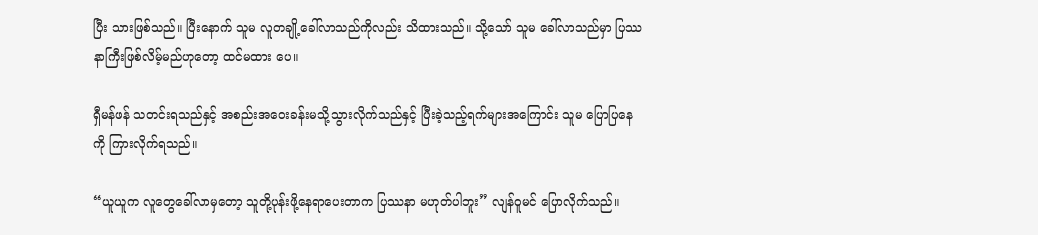ပြီး သားဖြစ်သည်။ ပြီးနောက် သူမ လူတချို့ခေါ်လာသည်ကိုလည်း သိထားသည်။ သို့သော် သူမ ခေါ်လာသည်မှာ ပြဿနာကြီးဖြစ်လိမ့်မည်ဟုတော့ ထင်မထား ပေ။

ရှီမန်ဖန် သတင်းရသည်နှင့် အစည်းအဝေးခန်းမသို့သွားလိုက်သည်နှင့် ပြီးခဲ့သည့်ရက်များအကြောင်း သူမ ပြောပြနေကို ကြားလိုက်ရသည်။

“ယူယူက လူတွေခေါ်လာမှတော့ သူတို့ပုန်းဖို့နေရာပေးတာက ပြဿနာ မဟုတ်ပါဘူး” လျန်ဝူမင် ပြောလိုက်သည်။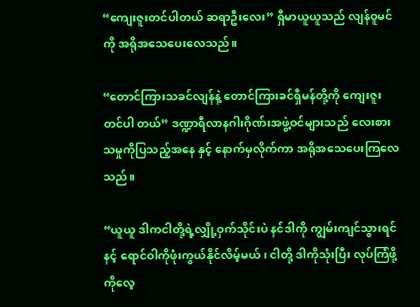“ကျေးဇူးတင်ပါတယ် ဆရာဦးလေး” ရှီမာယူယူသည် လျန်ဝူမင်ကို အရိုအသေပေးလေသည်။

“တောင်ကြားသခင်လျန်နဲ့ တောင်ကြားခင်ရှီမန်တို့ကို ကျေးဇူးတင်ပါ တယ်” ဒဏ္ဍာရီလာနဂါးဂိုဏ်းအဖွဲ့ဝင်များသည် လေးစားသမှုကိုပြသည့်အနေ နှင့် နောက်မှလိုက်ကာ အရိုအသေပေးကြလေသည်။

“ယူယူ ဒါကငါတို့ရဲ့လျှို့ဝှက်သိုင်းပဲ နင်ဒါကို ကျွမ်းကျင်သွားရင် နင့် ရောင်ဝါကိုဖုံးကွယ်နိုင်လိမ့်မယ်၊ ငါတို့ ဒါကိုသုံးပြီး လုပ်ကြံဖို့ကိုလေ့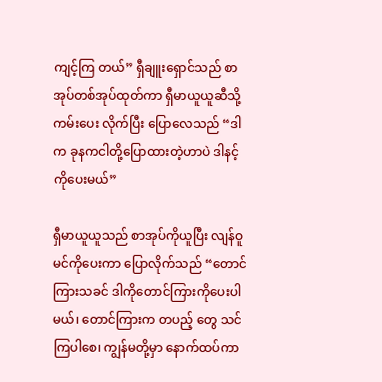ကျင့်ကြ တယ်” ရှီချူး‌ရှောင်သည် စာအုပ်တစ်အုပ်ထုတ်ကာ ရှီမာယူယူဆီသို့ ကမ်းပေး လိုက်ပြီး ပြောလေသည် “ဒါက ခုနကငါတို့ပြောထားတဲ့ဟာပဲ ဒါနင့်ကိုပေးမယ်”

ရှီမာယူယူသည် စာအုပ်ကိုယူပြီး လျန်ဝူမင်ကိုပေးကာ ပြောလိုက်သည် “တောင်ကြားသခင် ဒါကိုတောင်ကြားကိုပေးပါမယ်၊ တောင်ကြားက တပည့် တွေ သင်ကြပါစေ၊ ကျွန်မတို့မှာ နောက်ထပ်ကာ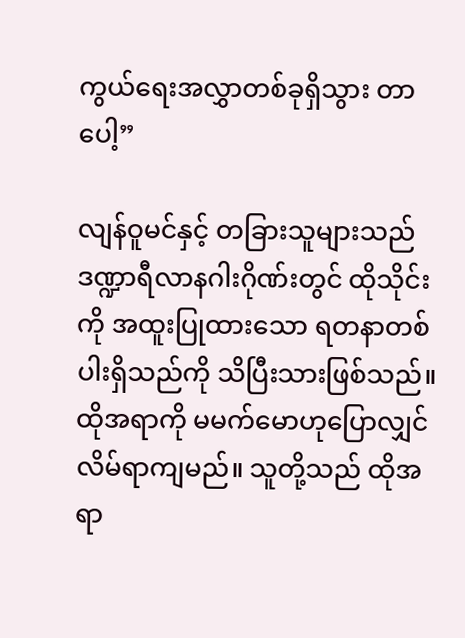ကွယ်ရေးအလွှာတစ်ခုရှိသွား တာပေါ့”

လျန်ဝူမင်နှင့် တခြားသူများသည် ဒဏ္ဍာရီလာနဂါးဂိုဏ်းတွင် ထိုသိုင်းကို အထူးပြုထားသော ရတနာတစ်ပါးရှိသည်ကို သိပြီးသားဖြစ်သည်။ ထိုအရာကို မမက်မောဟုပြောလျှင် လိမ်ရာကျမည်။ သူတို့သည် ထိုအရာ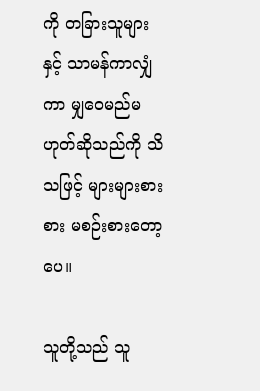ကို တခြားသူများ နှင့် သာမန်ကာလျှံကာ မျှဝေမည်မဟုတ်ဆိုသည်ကို သိသဖြင့် များများစားစား မစဉ်းစားတော့ပေ။

သူတို့သည် သူ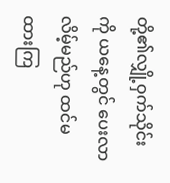တို့၏လျှို့ဝှက်သိုင်းကို ယနေ့တွင် ပေးလာလိမ့်မည်ဟု ထင်မထားကြ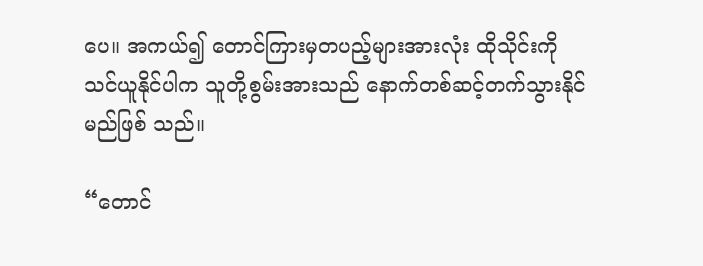ပေ။ အကယ်၍ တောင်ကြားမှတပည့်များအားလုံး ထိုသိုင်းကို သင်ယူနိုင်ပါက သူတို့စွမ်းအားသည် နောက်တစ်ဆင့်တက်သွားနိုင်မည်ဖြစ် သည်။

“တောင်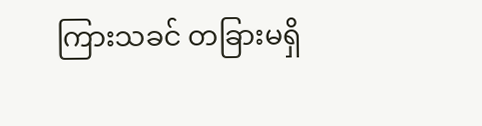ကြားသခင် တခြားမရှိ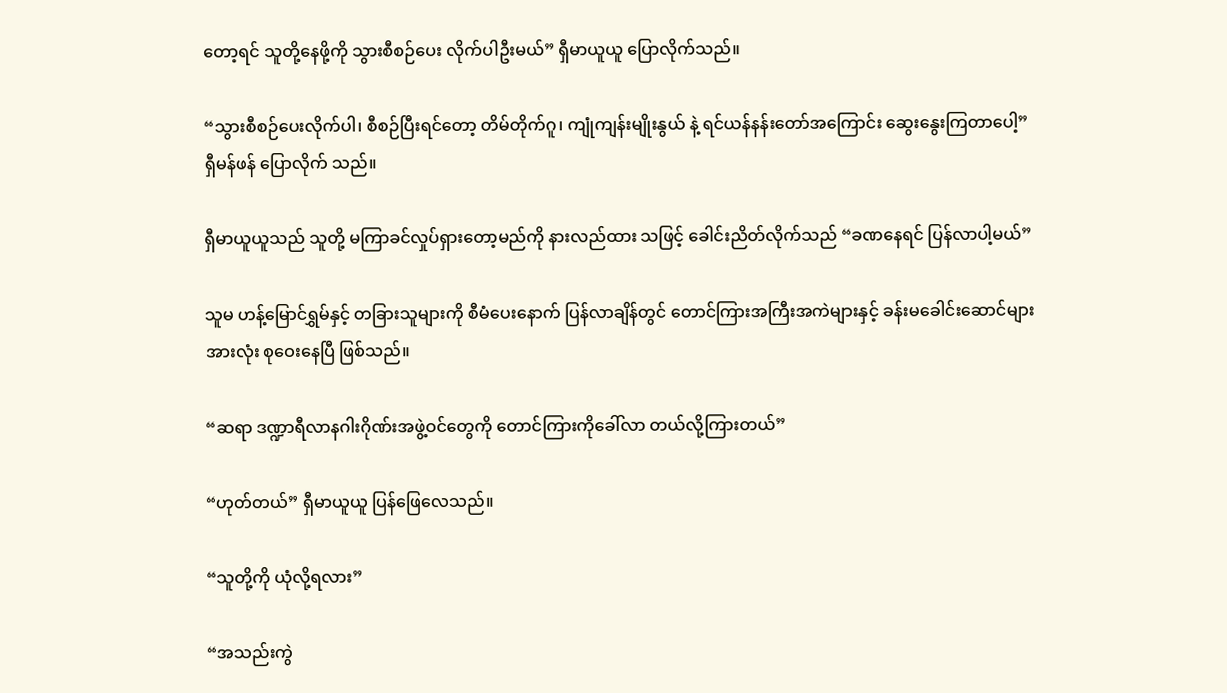တော့ရင် သူတို့နေဖို့ကို သွားစီစဉ်ပေး လိုက်ပါဦးမယ်” ရှီမာယူယူ ပြောလိုက်သည်။

“သွားစီစဉ်ပေးလိုက်ပါ၊ စီစဉ်ပြီးရင်‌တော့ တိမ်တိုက်ဂူ၊ ကျုံကျန်းမျိုးနွယ် နဲ့ ရင်ယန်နန်းတော်အကြောင်း ဆွေးနွေးကြတာပေါ့” ရှီမန်ဖန် ပြောလိုက် သည်။

ရှီမာယူယူသည် သူတို့ မကြာခင်လှုပ်ရှားတော့မည်ကို နားလည်ထား သဖြင့် ခေါင်းညိတ်လိုက်သည် “ခဏနေရင် ပြန်လာပါ့မယ်”

သူမ ဟန့်မြောင်ရွှမ်နှင့် တခြားသူများကို စီမံပေးနောက် ပြန်လာချိန်တွင် တောင်ကြားအကြီးအကဲများနှင့် ခန်းမခေါင်းဆောင်များအားလုံး စုဝေးနေပြီ ဖြစ်သည်။

“ဆရာ ဒဏ္ဍာရီလာနဂါးဂိုဏ်းအဖွဲ့ဝင်တွေကို တောင်ကြားကိုခေါ်လာ တယ်လို့ကြားတယ်”

“ဟုတ်တယ်” ရှီမာယူယူ ပြန်ဖြေလေသည်။

“သူတို့ကို ယုံလို့ရလား”

“အသည်းကွဲ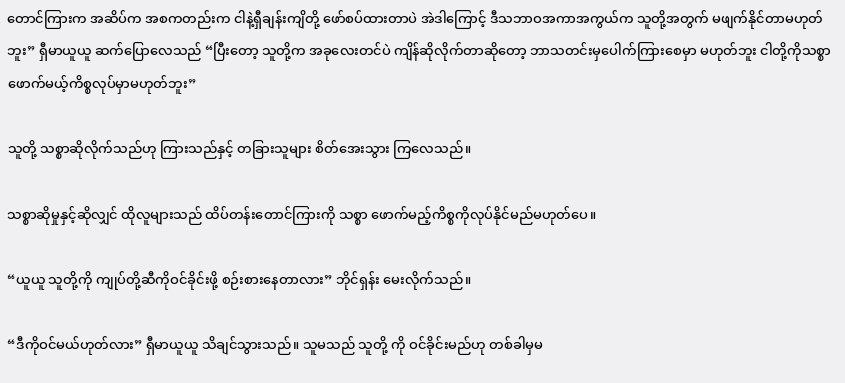တောင်ကြားက အဆိပ်က အစကတည်းက ငါနဲ့ရှီချန်းကျိတို့ ဖော်စပ်ထားတာပဲ အဲဒါကြောင့် ဒီသဘာဝအကာအကွယ်က သူတို့အတွက် မဖျက်နိုင်တာမဟုတ်ဘူး” ရှီမာယူယူ ဆက်ပြောလေသည် “ပြီးတော့ သူတို့က အခုလေးတင်ပဲ ကျိန်ဆိုလိုက်တာဆိုတော့ ဘာသတင်းမှပေါက်ကြားစေမှာ မဟုတ်ဘူး ငါတို့ကိုသစ္စာဖောက်မယ့်ကိစ္စလုပ်မှာမဟုတ်ဘူး”

သူတို့ သစ္စာဆိုလိုက်သည်ဟု ကြားသည်နှင့် တခြားသူများ စိတ်အေးသွား ကြလေသည်။

သစ္စာဆိုမှုနှင့်ဆိုလျှင် ထိုလူများသည် ထိပ်တန်းတောင်ကြားကို သစ္စာ ဖောက်မည့်ကိစ္စကိုလုပ်နိုင်မည်မဟုတ်ပေ။

“ယူယူ သူတို့ကို ကျုပ်တို့ဆီကိုဝင်ခိုင်းဖို့ စဉ်းစားနေတာလား” ဘိုင်ရှန်း မေးလိုက်သည်။

“ဒီကိုဝင်မယ်ဟုတ်လား” ရှီမာယူယူ သိချင်သွားသည်။ သူမသည် သူတို့ ကို ဝင်ခိုင်းမည်ဟု တစ်ခါမှမ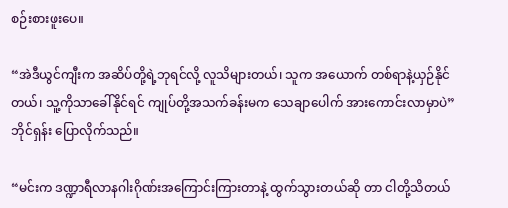စဉ်းစားဖူးပေ။

“အဲဒီယွင်ကျီးက အဆိပ်တို့ရဲ့ဘုရင်လို့ လူသိများတယ်၊ သူက အယောက် တစ်ရာနဲ့ယှဉ်နိုင်တယ်၊ သူ့ကိုသာခေါ်နိုင်ရင် ကျုပ်တို့အသက်ခန်းမက သေချာပေါက် အားကောင်းလာမှာပဲ” ဘိုင်ရှန်း ပြောလိုက်သည်။

“မင်းက ဒဏ္ဍာရီလာနဂါးဂိုဏ်းအကြောင်းကြားတာနဲ့ ထွက်သွားတယ်ဆို တာ ငါတို့သိတယ်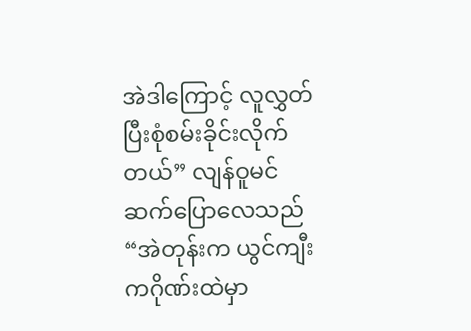အဲဒါကြောင့် လူလွှတ်ပြီးစုံစမ်းခိုင်းလိုက်တယ်” လျန်ဝူမင် ဆက်ပြောလေသည် “အဲတုန်းက ယွင်ကျီးကဂိုဏ်းထဲမှာ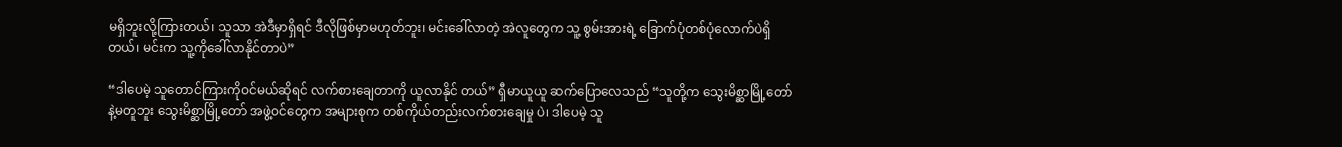မရှိဘူးလို့ကြားတယ်၊ သူသာ အဲဒီမှာရှိရင် ဒီလိုဖြစ်မှာမဟုတ်ဘူး၊ မင်းခေါ်လာတဲ့ အဲလူတွေက သူ့ စွမ်းအားရဲ့ ခြောက်ပုံတစ်ပုံလောက်ပဲရှိတယ်၊ မင်းက သူ့ကိုခေါ်လာနိုင်တာပဲ”

“ဒါပေမဲ့ သူတောင်ကြားကိုဝင်မယ်ဆိုရင် လက်စားချေတာကို ယူလာနိုင် တယ်” ရှီမာယူယူ ဆက်ပြောလေသည် “သူတို့က သွေးမိစ္ဆာမြို့တော်နဲ့မတူဘူး သွေးမိစ္ဆာမြို့တော် အဖွဲ့ဝင်တွေက အများစုက တစ်ကိုယ်တည်းလက်စားချေမှု ပဲ၊ ဒါပေမဲ့ သူ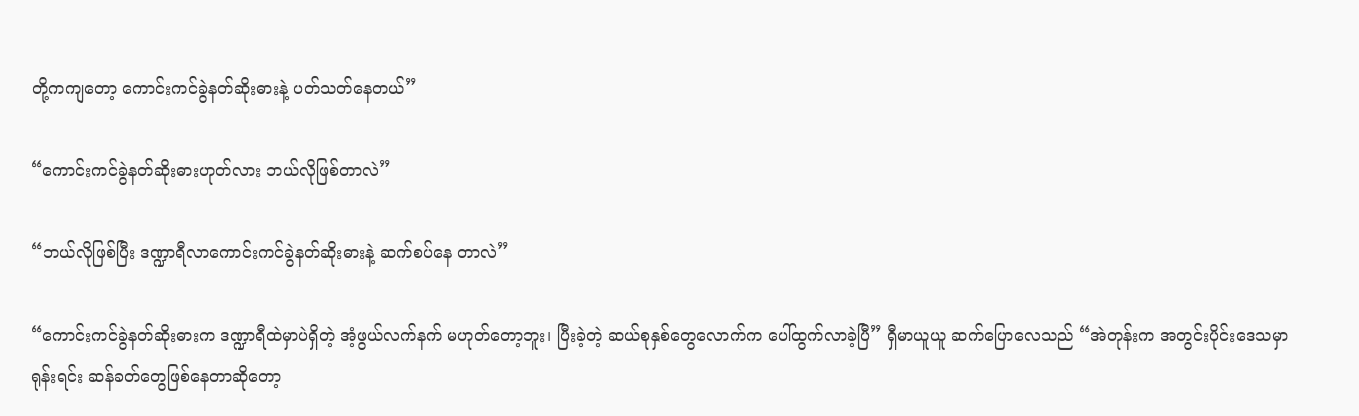တို့ကကျတော့ ကောင်းကင်ခွဲနတ်ဆိုးဓားနဲ့ ပတ်သတ်နေတယ်”

“ကောင်းကင်ခွဲနတ်ဆိုးဓားဟုတ်လား ဘယ်လိုဖြစ်တာလဲ”

“ဘယ်လိုဖြစ်ပြီး ဒဏ္ဍာရီလာကောင်းကင်ခွဲနတ်ဆိုးဓားနဲ့ ဆက်စပ်နေ တာလဲ”

“ကောင်းကင်ခွဲနတ်ဆိုးဓားက ဒဏ္ဍာရီထဲမှာပဲရှိတဲ့ အံ့ဖွယ်လက်နက် မဟုတ်တော့ဘူး၊ ပြီးခဲ့တဲ့ ဆယ်စုနှစ်တွေလောက်က ပေါ်ထွက်လာခဲ့ပြီ” ရှီမာယူယူ ဆက်ပြောလေသည် “အဲတုန်းက အတွင်းပိုင်းဒေသမှာ ရုန်းရင်း ဆန်ခတ်တွေဖြစ်နေတာဆိုတော့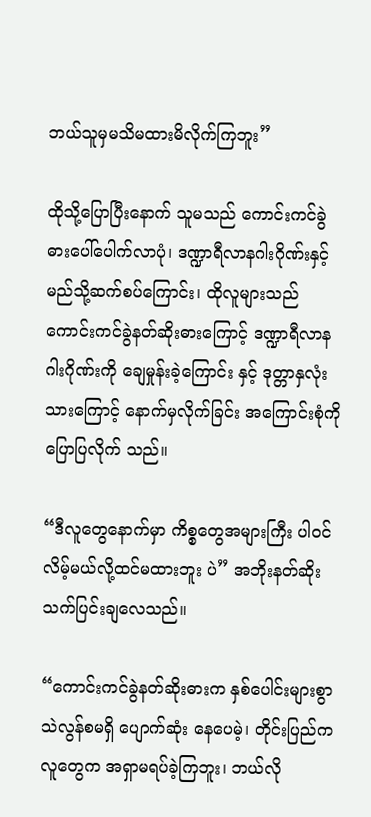ဘယ်သူမှမသိမထားမိလိုက်ကြဘူး”

ထိုသို့ပြောပြီးနောက် သူမသည် ကောင်းကင်ခွဲဓားပေါ်ပေါက်လာပုံ၊ ဒဏ္ဍာရီလာနဂါးဂိုဏ်းနှင့် မည်သို့ဆက်စပ်ကြောင်း၊ ထိုလူများသည် ကောင်းကင်ခွဲနတ်ဆိုးဓားကြောင့် ဒဏ္ဍာရီလာနဂါးဂိုဏ်းကို ချေမှုန်းခဲ့ကြောင်း နှင့် ဒုတ္တာနှလုံးသားကြောင့် နောက်မှလိုက်ခြင်း အကြောင်းစုံကိုပြောပြလိုက် သည်။

“ဒီလူတွေနောက်မှာ ကိစ္စတွေအများကြီး ပါဝင်လိမ့်မယ်လို့ထင်မထားဘူး ပဲ” အဘိုးနတ်ဆိုး သက်ပြင်းချလေသည်။

“ကောင်းကင်ခွဲနတ်ဆိုးဓားက နှစ်ပေါင်းများစွာ သဲလွန်စမရှိ ပျောက်ဆုံး နေပေမဲ့၊ တိုင်းပြည်ကလူတွေက အရှာမရပ်ခဲ့ကြဘူး၊ ဘယ်လို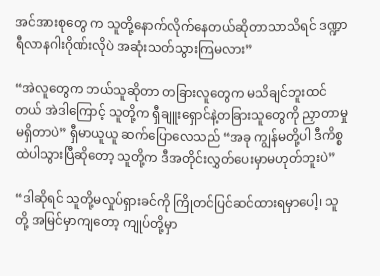အင်အားစုတွေ က သူတို့နောက်လိုက်နေတယ်ဆိုတာသာသိရင် ဒဏ္ဍာရီလာနဂါးဂိုဏ်းလိုပဲ အဆုံးသတ်သွားကြမလား”

“အဲလူတွေက ဘယ်သူဆိုတာ တခြားလူတွေက မသိချင်ဘူးထင်တယ် အဲဒါကြောင့် သူတို့က ရှီချူးရှောင်နဲ့တခြားသူတွေကို ညှာတာမှုမရှိတာပဲ” ရှီမာယူယူ ဆက်ပြောလေသည် “အခု ကျွန်မတို့ပါ ဒီကိစ္စထဲပါသွားပြီဆိုတော့ သူတို့က ဒီအတိုင်းလွှတ်ပေးမှာမဟုတ်ဘူးပဲ”

“ဒါဆိုရင် သူတို့မလှုပ်ရှားခင်ကို ကြိုတင်ပြင်ဆင်ထားရမှာပေါ့၊ သူတို့ အမြင်မှာကျတော့ ကျုပ်တို့မှာ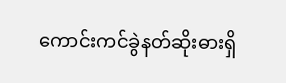ကောင်းကင်ခွဲနတ်ဆိုးဓားရှိ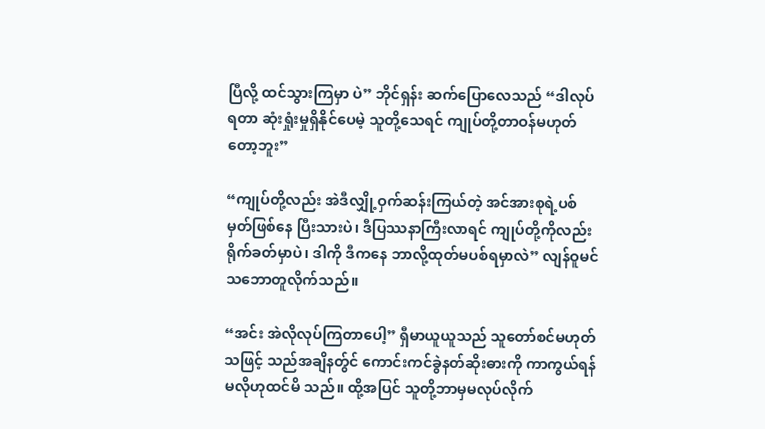ပြီလို့ ထင်သွားကြမှာ ပဲ” ဘိုင်ရှန်း ဆက်ပြောလေသည် “ဒါလုပ်ရတာ ဆုံးရှုံးမှုရှိနိုင်ပေမဲ့ သူတို့သေရင် ကျုပ်တို့တာဝန်မဟုတ်တော့ဘူး”

“ကျုပ်တို့လည်း အဲဒီလျှို့ဝှက်ဆန်းကြယ်တဲ့ အင်အားစုရဲ့ပစ်မှတ်ဖြစ်နေ ပြီးသားပဲ၊ ဒီပြဿနာကြီးလာရင် ကျုပ်တို့ကိုလည်း ရိုက်ခတ်မှာပဲ၊ ဒါကို ဒီကနေ ဘာလို့ထုတ်မပစ်ရမှာလဲ” လျန်ဝူမင် သဘောတူလိုက်သည်။

“အင်း အဲလိုလုပ်ကြတာပေါ့” ရှီမာယူယူသည် သူတော်စင်မဟုတ်သဖြင့် သည်အချိနတ်ွင် ကောင်းကင်ခွဲနတ်ဆိုးဓားကို ကာကွယ်ရန်မလိုဟုထင်မိ သည်။ ထို့အပြင် သူတို့ဘာမှမလုပ်လိုက်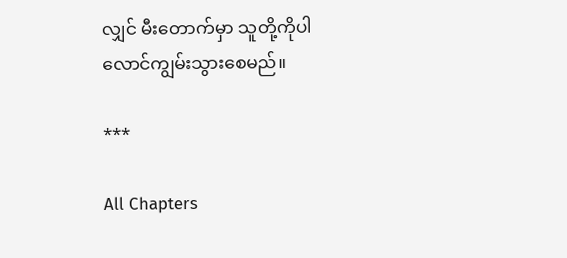လျှင် မီးတောက်မှာ သူတို့ကိုပါ လောင်ကျွမ်းသွားစေမည်။

***

All Chapters